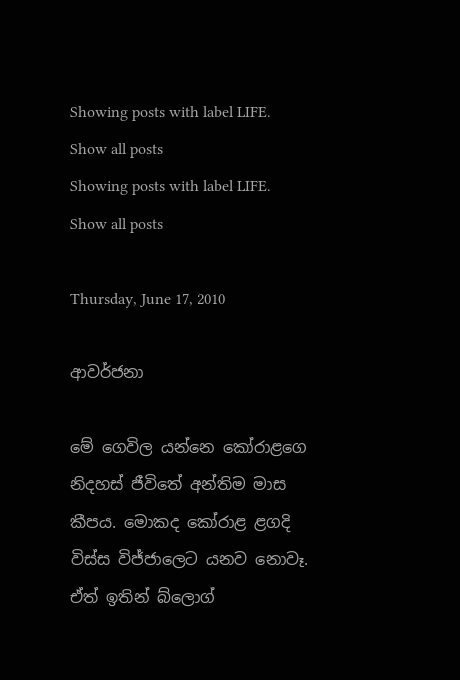Showing posts with label LIFE. Show all posts
Showing posts with label LIFE. Show all posts

Thursday, June 17, 2010

ආවර්ජනා

මේ ගෙවිල යන්නෙ කෝරාළගෙ නිදහස් ජීවිතේ අන්තිම මාස කීපය. මොකද කෝරාළ ළගදි විස්ස විජ්ජාලෙට යනව නොවෑ. ඒත් ඉතින් බ්ලොග්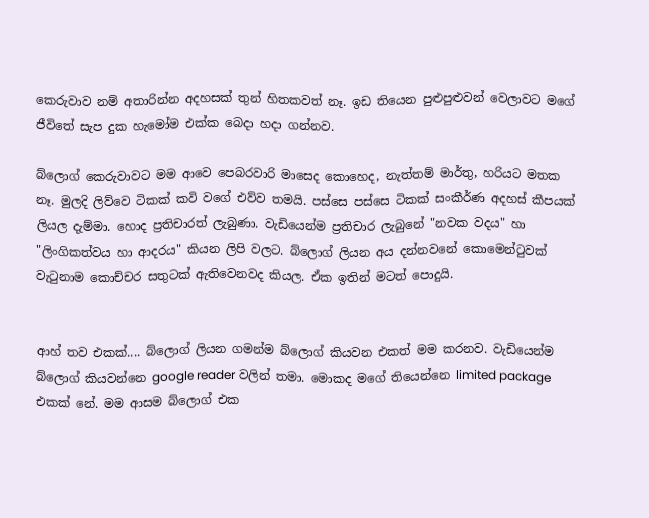කෙරුවාව නම් අතාරින්න අදහසක් තුන් හිතකවත් නෑ. ඉඩ තියෙන පුළුපුළුවන් වෙලාවට මගේ ජීවිතේ සැප දුක හැමෝම එක්ක බෙදා හදා ගන්නව.

බ්ලොග් කෙරුවාවට මම ආවෙ පෙබරවාරි මාසෙද කොහෙද, නැත්තම් මාර්තු, හරියට මතක නෑ. මුලදි ලිව්වෙ ටිකක් කවි වගේ එව්ව තමයි. පස්සෙ පස්සෙ ටිකක් සංකීර්ණ අදහස් කීපයක් ලියල දැම්මා. හොද ප්‍රතිචාරත් ලැබුණා. වැඩියෙන්ම ප්‍රතිචාර ලැබුනේ "නවක වදය" හා "ලිංගිකත්වය හා ආදරය" කියන ලිපි වලට. බ්ලොග් ලියන අය දන්නවනේ කොමෙන්ටුවක් වැටුනාම කොච්චර සතුටක් ඇතිවෙනවද කියල. ඒක ඉතින් මටත් පොදුයි.


ආහ් තව එකක්.... බ්ලොග් ලියන ගමන්ම බ්ලොග් කියවන එකත් මම කරනව. වැඩියෙන්ම බ්ලොග් කියවන්නෙ google reader වලින් තමා. මොකද මගේ තියෙන්නෙ limited package එකක් නේ. මම ආසම බ්ලොග් එක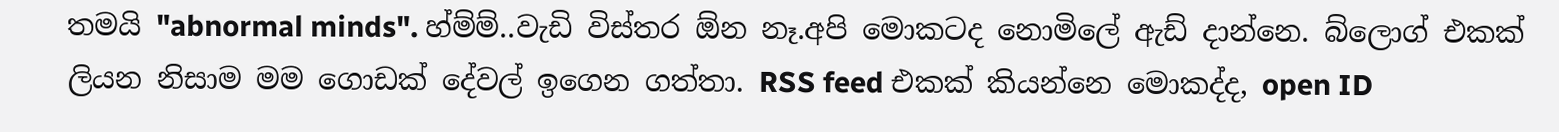තමයි "abnormal minds". හ්ම්ම්..වැඩි විස්තර ඕන නෑ.අපි මොකටද නොමිලේ ඇඩ් දාන්නෙ. බ්ලොග් එකක් ලියන නිසාම මම ගොඩක් දේවල් ඉගෙන ගත්තා. RSS feed එකක් කියන්නෙ මොකද්ද, open ID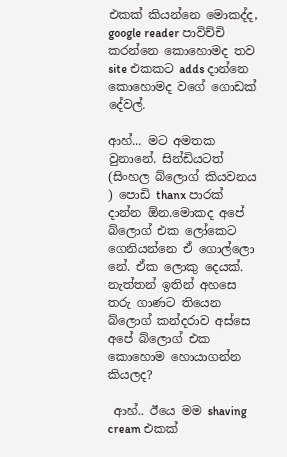එකක් කියන්නෙ මොකද්ද, google reader පාවිච්චි කරන්නෙ කොහොමද තව site එකකට adds දාන්නෙ කොහොමද වගේ ගොඩක් දේවල්.

ආහ්... මට අමතක වුනානේ. සින්ඩියටත් (සිංහල බ්ලොග් කියවනය ) පොඩි thanx පාරක් දාන්න ඕන.මොකද අපේ බ්ලොග් එක ලෝකෙට ගෙනියන්නෙ ඒ ගොල්ලො නේ. ඒක ලොකු දෙයක්. නැත්තන් ඉතින් අහසෙ තරු ගාණට තියෙන බ්ලොග් කන්දරාව අස්සෙ අපේ බ්ලොග් එක කොහොම හොයාගන්න කියලද?

 ආහ්.. ඊයෙ මම shaving cream එකක්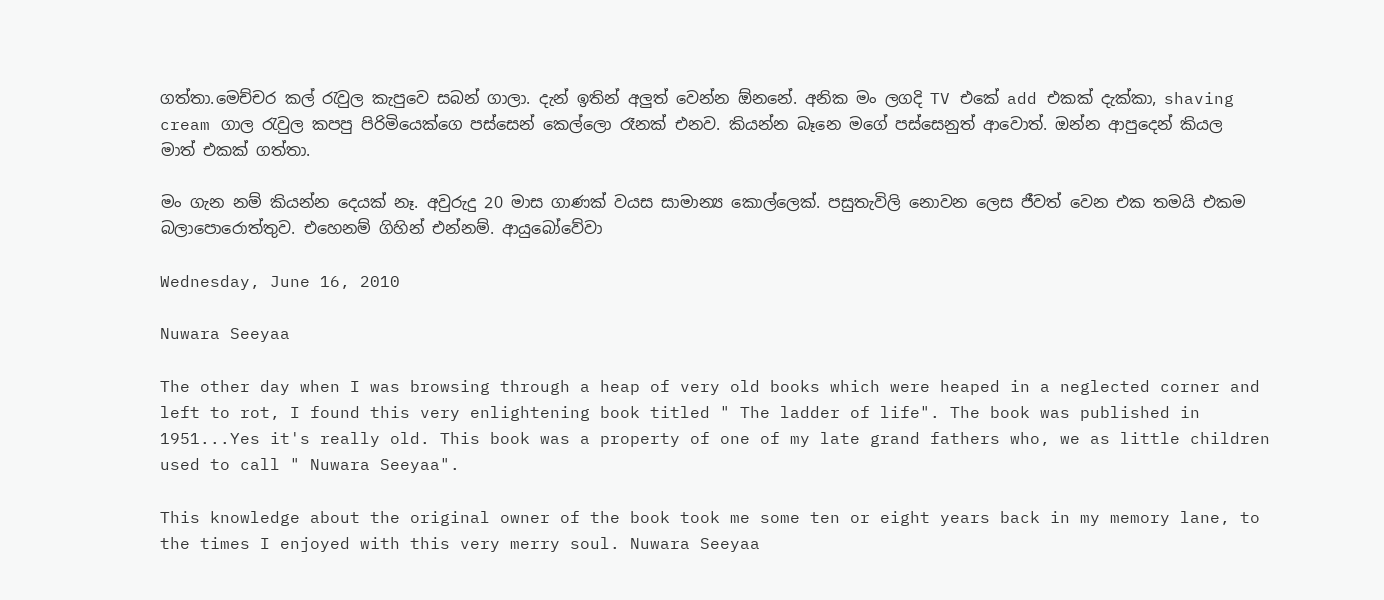ගත්තා.මෙච්චර කල් රැවුල කැපුවෙ සබන් ගාලා. දැන් ඉතින් අලුත් වෙන්න ඕනනේ. අනික මං ලගදි TV එකේ add එකක් දැක්කා, shaving cream ගාල රැවුල කපපු පිරිමියෙක්ගෙ පස්සෙන් කෙල්ලො රෑනක් එනව. කියන්න බෑනෙ මගේ පස්සෙනුත් ආවොත්. ඔන්න ආපුදෙන් කියල මාත් එකක් ගත්තා.

මං ගැන නම් කියන්න දෙයක් නෑ. අවුරුදු 20 මාස ගාණක් වයස සාමාන්‍ය කොල්ලෙක්. පසුතැවිලි නොවන ලෙස ජීවත් වෙන එක තමයි එකම බලාපොරොත්තුව. එහෙනම් ගිහින් එන්නම්. ආයුබෝවේවා

Wednesday, June 16, 2010

Nuwara Seeyaa

The other day when I was browsing through a heap of very old books which were heaped in a neglected corner and left to rot, I found this very enlightening book titled " The ladder of life". The book was published in 1951...Yes it's really old. This book was a property of one of my late grand fathers who, we as little children used to call " Nuwara Seeyaa".

This knowledge about the original owner of the book took me some ten or eight years back in my memory lane, to the times I enjoyed with this very merry soul. Nuwara Seeyaa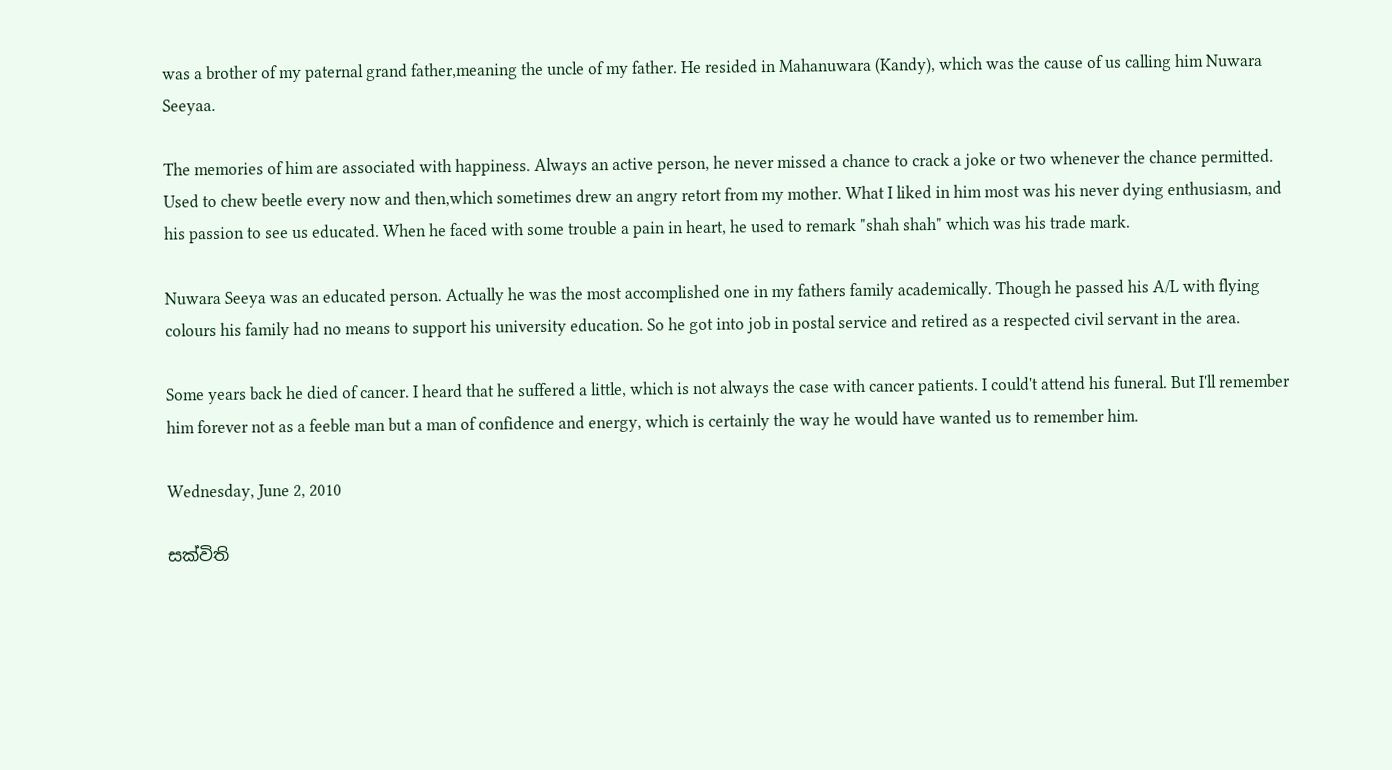was a brother of my paternal grand father,meaning the uncle of my father. He resided in Mahanuwara (Kandy), which was the cause of us calling him Nuwara Seeyaa.

The memories of him are associated with happiness. Always an active person, he never missed a chance to crack a joke or two whenever the chance permitted. Used to chew beetle every now and then,which sometimes drew an angry retort from my mother. What I liked in him most was his never dying enthusiasm, and his passion to see us educated. When he faced with some trouble a pain in heart, he used to remark "shah shah" which was his trade mark.

Nuwara Seeya was an educated person. Actually he was the most accomplished one in my fathers family academically. Though he passed his A/L with flying colours his family had no means to support his university education. So he got into job in postal service and retired as a respected civil servant in the area.

Some years back he died of cancer. I heard that he suffered a little, which is not always the case with cancer patients. I could't attend his funeral. But I'll remember him forever not as a feeble man but a man of confidence and energy, which is certainly the way he would have wanted us to remember him.

Wednesday, June 2, 2010

සක්විති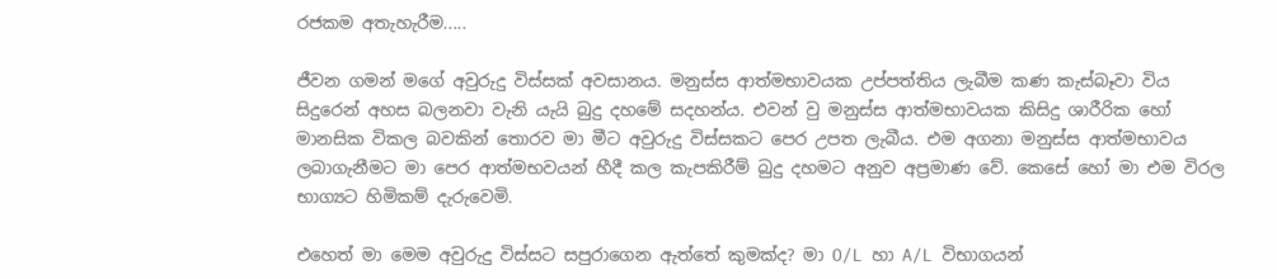රජකම අතැහැරීම.....

ජීවන ගමන් මගේ අවුරුදු විස්සක් අවසානය. මනුස්ස ආත්මභාවයක උප්පත්තිය ලැබීම කණ කැස්බෑවා විය සිදුරෙන් අහස බලනවා වැනි යැයි බුදු දහමේ සදහන්ය. එවන් වු මනුස්ස ආත්මභාවයක කිසිදු ශාරීරික හෝ මානසික විකල බවකින් තොරව මා මීට අවුරුදු විස්සකට පෙර උපත ලැබීය. එම අගනා මනුස්ස ආත්මභාවය ලබාගැනීමට මා පෙර ආත්මභවයන් හීදී කල කැපකිරීම් බුදු දහමට අනුව අප්‍රමාණ වේ. කෙසේ හෝ මා එම විරල භාග්‍යට හිමිකම් දැරුවෙමි.

එහෙත් මා මෙම අවුරුදු විස්සට සපුරාගෙන ඇත්තේ කුමක්ද? මා O/L හා A/L විභාගයන්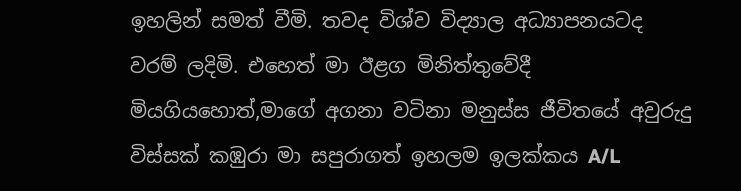ඉහලින් සමත් වීමි. තවද විශ්ව විද්‍යාල අධ්‍යාපනයටද වරම් ලදිමි. එහෙත් මා ඊළග මිනිත්තුවේදී මියගියහොත්,මාගේ අගනා වටිනා මනුස්ස ජීවිතයේ අවුරුදු විස්සක් කඹුරා මා සපුරාගත් ඉහලම ඉලක්කය A/L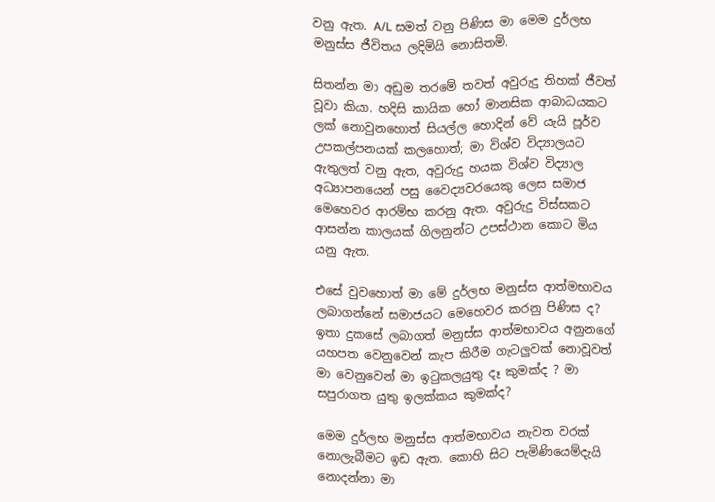වනු ඇත. A/L සමත් වනු පිණිස මා මෙම දුර්ලභ මනුස්ස ජීවිතය ලදිමියි නොසිතමි.

සිතන්න මා අඩුම තරමේ තවත් අවුරුදු තිහක් ජීවත් වූවා කියා. හදිසි කායික හෝ මානසික ආබාධයකට ලක් නොවුනහොත් සියල්ල හොදින් වේ යැයි පූර්ව උපකල්පනයක් කලහොත්; මා විශ්ව විද්‍යාලයට ඇතුලත් වනු ඇත, අවුරුදු හයක විශ්ව විද්‍යාල අධ්‍යාපනයෙන් පසු වෛද්‍යවරයෙකු ලෙස සමාජ මෙහෙවර ආරම්භ කරනු ඇත. අවුරුදු විස්සකට ආසන්න කාලයක් ගිලනුන්ට උපස්ථාන කොට මිය යනු ඇත.

එසේ වුවහොත් මා මේ දුර්ලභ මනුස්ස ආත්මභාවය ලබාගන්නේ සමාජයට මෙහෙවර කරනු පිණිස ද? ඉතා දුකසේ ලබාගත් මනුස්ස ආත්මභාවය අනුනගේ යහපත වෙනුවෙන් කැප කිරීම ගැටලුවක් නොවූවත් මා වෙනුවෙන් මා ඉටුකලයුතු දෑ කුමක්ද ? මා සපුරාගත යුතු ඉලක්කය කුමක්ද?

මෙම දුර්ලභ මනුස්ස ආත්මභාවය නැවත වරක් නොලැබීමට ඉඩ ඇත. කොහි සිට පැමිණියෙම්දැයි නොදන්නා මා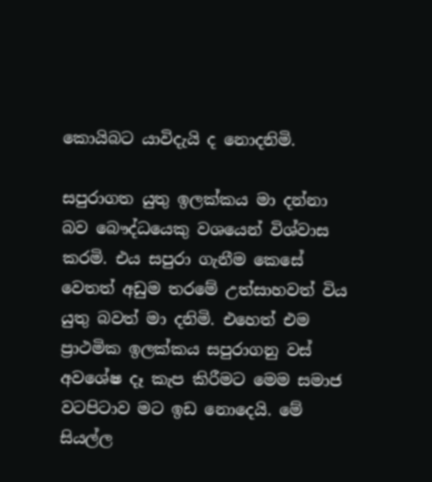කොයිබට යාවිදැයි ද නොදනිමි.

සපුරාගත යුතු ඉලක්කය මා දන්නා බව බෞද්ධයෙකු වශයෙන් විශ්වාස කරමි. එය සපුරා ගැනීම කෙසේ වෙතත් අඩුම තරමේ උත්සාහවත් විය යුතු බවත් මා දනිමි. එහෙත් එම ප්‍රාථමික ඉලක්කය සපුරාගනු වස් අවශේෂ දෑ කැප කිරීමට මෙම සමාජ වටපිටාව මට ඉඩ නොදෙයි. මේ සියල්ල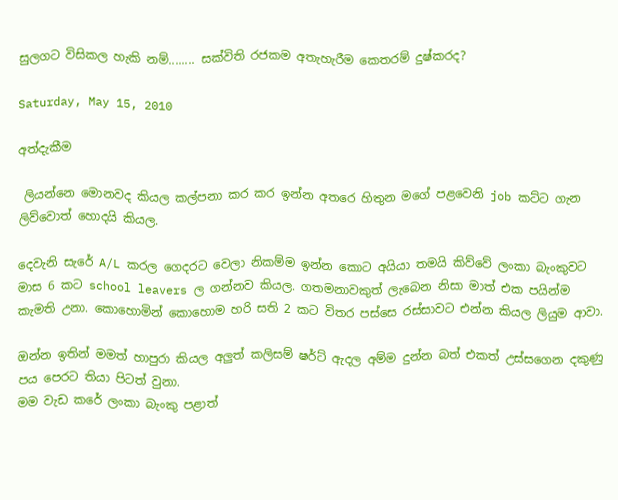සුලගට විසිකල හැකි නම්........ සක්විති රජකම අතැහැරීම කෙතරම් දුෂ්කරද?

Saturday, May 15, 2010

අත්දැකීම

 ලියන්නෙ මොනවද කියල කල්පනා කර කර ඉන්න අතරෙ හිතුන මගේ පළවෙනි job කට්ට ගැන ලිව්වොත් හොදයි කියල.

දෙවැනි සැරේ A/L කරල ගෙදරට වෙලා නිකම්ම ඉන්න කොට අයියා තමයි කිව්වේ ලංකා බැංකුවට මාස 6 කට school leavers ල ගන්නව කියල. ගතමනාවකුත් ලැබෙන නිසා මාත් එක පයින්ම කැමති උනා. කොහොමින් කොහොම හරි සති 2 කට විතර පස්සෙ රස්සාවට එන්න කියල ලියුම ආවා.

ඔන්න ඉතින් මමත් හාපුරා කියල අලුත් කලිසම් ෂර්ට් ඇදල අම්ම දුන්න බත් එකත් උස්සගෙන දකුණු පය පෙරට තියා පිටත් වුනා.
මම වැඩ කරේ ලංකා බැංකු පළාත්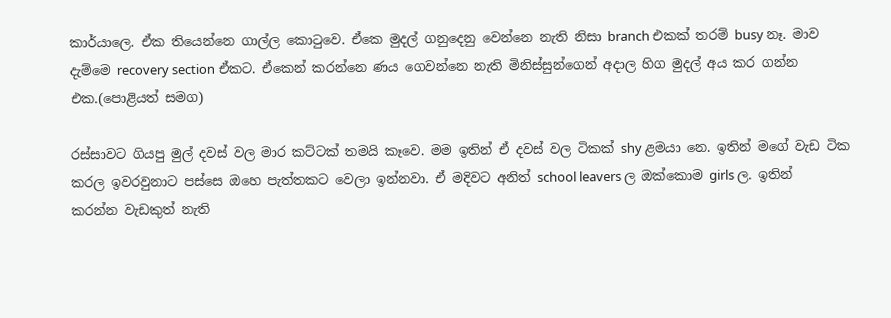කාර්යාලෙ. ඒක තියෙන්නෙ ගාල්ල කොටුවෙ. ඒකෙ මුදල් ගනුදෙනු වෙන්නෙ නැති නිසා branch එකක් තරම් busy නෑ. මාව දැම්මෙ recovery section ඒකට. ඒකෙන් කරන්නෙ ණය ගෙවන්නෙ නැති මිනිස්සුන්ගෙන් අදාල හිග මුදල් අය කර ගන්න එක.(පොළියත් සමග)

රස්සාවට ගියපු මුල් දවස් වල මාර කට්ටක් තමයි කෑවෙ. මම ඉතින් ඒ දවස් වල ටිකක් shy ළමයා නෙ. ඉතින් මගේ වැඩ ටික කරල ඉවරවුනාට පස්සෙ ඔහෙ පැත්තකට වෙලා ඉන්නවා. ඒ මදිවට අනිත් school leavers ල ඔක්කොම girls ල. ඉතින් කරන්න වැඩකුත් නැති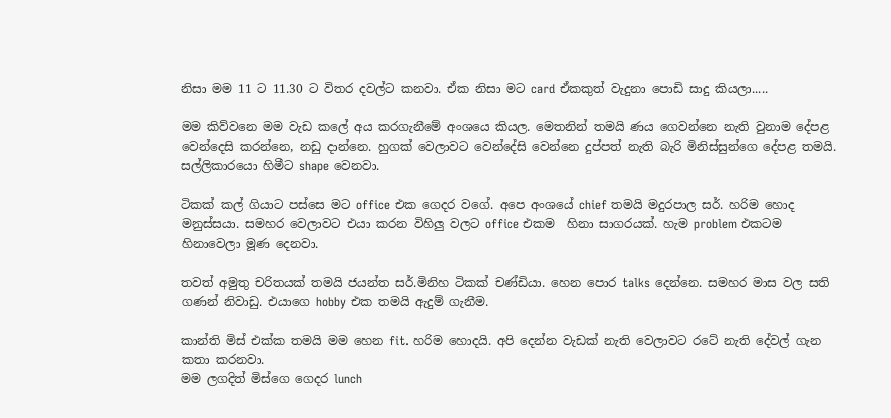නිසා මම 11 ට 11.30 ට විතර දවල්ට කනවා. ඒක නිසා මට card ඒකකුත් වැදුනා පොඩි සාදු කියලා.....

මම කිව්වනෙ මම වැඩ කලේ අය කරගැනීමේ අංශයෙ කියල. මෙතනින් තමයි ණය ගෙවන්නෙ නැති වුනාම දේපළ වෙන්දෙසි කරන්නෙ, නඩු දාන්නෙ. හුගක් වෙලාවට වෙන්දේසි වෙන්නෙ දුප්පත් නැති බැරි මිනිස්සුන්ගෙ දේපළ තමයි. සල්ලිකාරයො හිමීට shape වෙනවා.

ටිකක් කල් ගියාට පස්සෙ මට office එක ගෙදර වගේ. අපෙ අංශයේ chief තමයි මදුරපාල සර්. හරිම හොද මනුස්සයා. සමහර වෙලාවට එයා කරන විහිලු වලට office එකම  හිනා සාගරයක්. හැම problem එකටම හිනාවෙලා මූණ දෙනවා.

තවත් අමුතු චරිතයක් තමයි ජයන්ත සර්.මිනිහ ටිකක් චණ්ඩියා. හෙන පොර talks දෙන්නෙ. සමහර මාස වල සති ගණන් නිවාඩු. එයාගෙ hobby එක තමයි ඇදුම් ගැනීම.

කාන්ති මිස් එක්ක තමයි මම හෙන fit. හරිම හොදයි. අපි දෙන්න වැඩක් නැති වෙලාවට රටේ නැති දේවල් ගැන කතා කරනවා.
මම ලගදිත් මිස්ගෙ ගෙදර lunch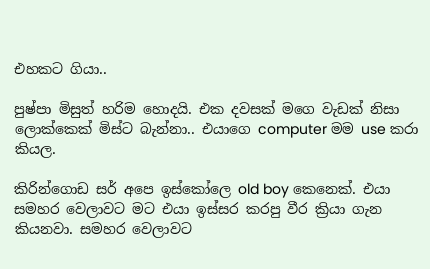එහකට ගියා..

පුෂ්පා මිසුත් හරිම හොදයි. එක දවසක් මගෙ වැඩක් නිසා ලොක්කෙක් මිස්ට බැන්නා.. එයාගෙ computer මම use කරා කියල.

කිරින්ගොඩ සර් අපෙ ඉස්කෝලෙ old boy කෙනෙක්. එයා සමහර වෙලාවට මට එයා ඉස්සර කරපු වීර ක්‍රියා ගැන කියනවා. සමහර වෙලාවට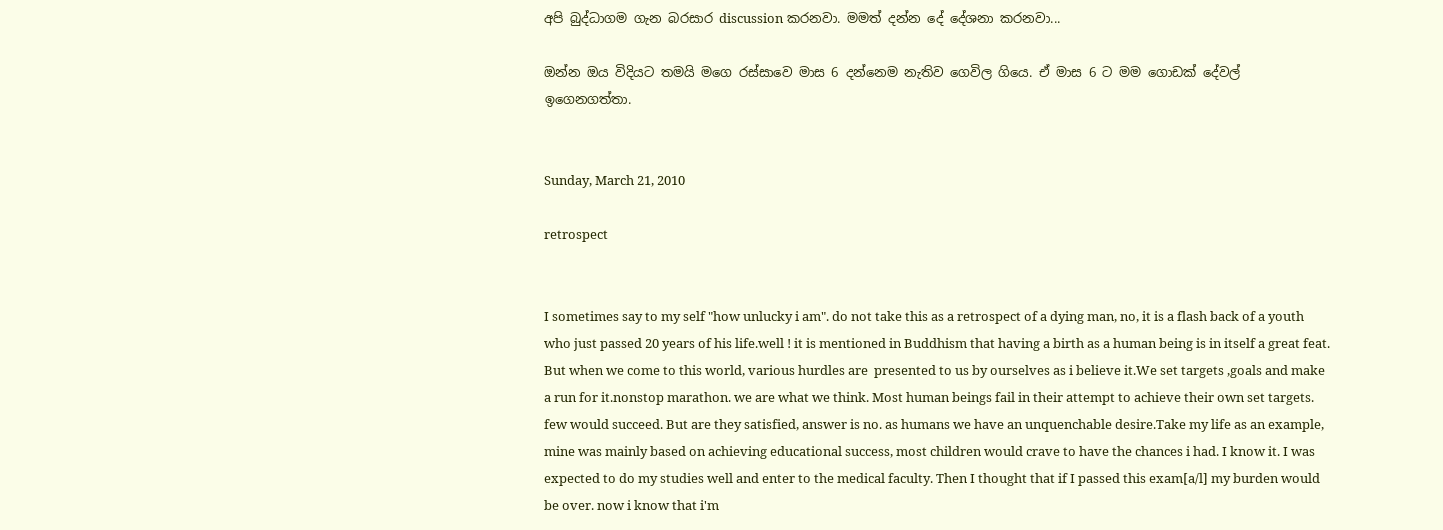අපි බුද්ධාගම ගැන බරසාර discussion කරනවා. මමත් දන්න දේ දේශනා කරනවා...

ඔන්න ඔය විදියට තමයි මගෙ රස්සාවෙ මාස 6 දන්නෙම නැතිව ගෙවිල ගියෙ. ඒ මාස 6 ට මම ගොඩක් දේවල් ඉගෙනගත්තා.


Sunday, March 21, 2010

retrospect


I sometimes say to my self "how unlucky i am". do not take this as a retrospect of a dying man, no, it is a flash back of a youth who just passed 20 years of his life.well ! it is mentioned in Buddhism that having a birth as a human being is in itself a great feat. But when we come to this world, various hurdles are  presented to us by ourselves as i believe it.We set targets ,goals and make a run for it.nonstop marathon. we are what we think. Most human beings fail in their attempt to achieve their own set targets. few would succeed. But are they satisfied, answer is no. as humans we have an unquenchable desire.Take my life as an example, mine was mainly based on achieving educational success, most children would crave to have the chances i had. I know it. I was expected to do my studies well and enter to the medical faculty. Then I thought that if I passed this exam[a/l] my burden would be over. now i know that i'm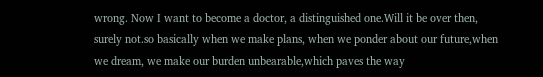wrong. Now I want to become a doctor, a distinguished one.Will it be over then, surely not.so basically when we make plans, when we ponder about our future,when we dream, we make our burden unbearable,which paves the way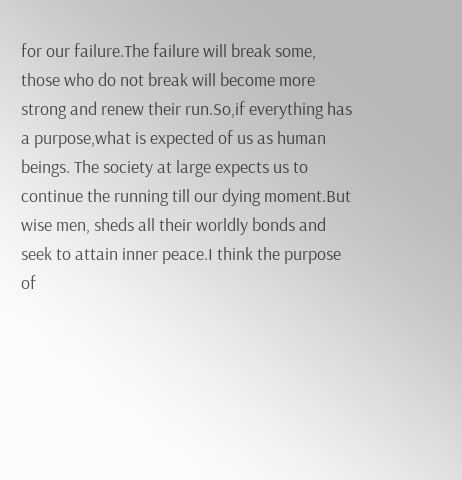for our failure.The failure will break some, those who do not break will become more strong and renew their run.So,if everything has a purpose,what is expected of us as human beings. The society at large expects us to continue the running till our dying moment.But wise men, sheds all their worldly bonds and seek to attain inner peace.I think the purpose of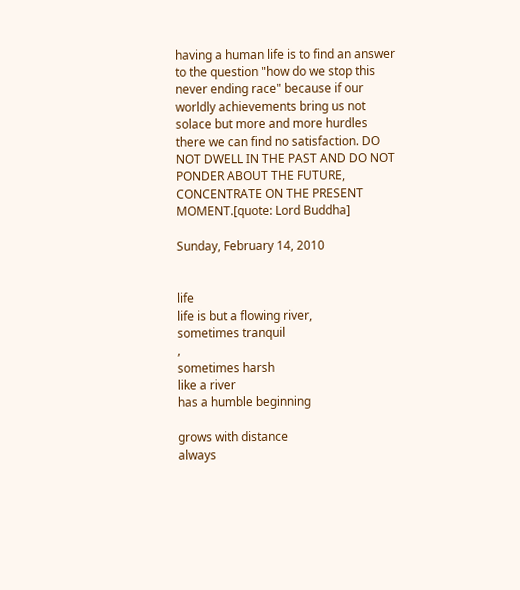having a human life is to find an answer to the question "how do we stop this never ending race" because if our worldly achievements bring us not solace but more and more hurdles there we can find no satisfaction. DO NOT DWELL IN THE PAST AND DO NOT PONDER ABOUT THE FUTURE, CONCENTRATE ON THE PRESENT MOMENT.[quote: Lord Buddha]

Sunday, February 14, 2010


life
life is but a flowing river,
sometimes tranquil
,
sometimes harsh
like a river
has a humble beginning

grows with distance
always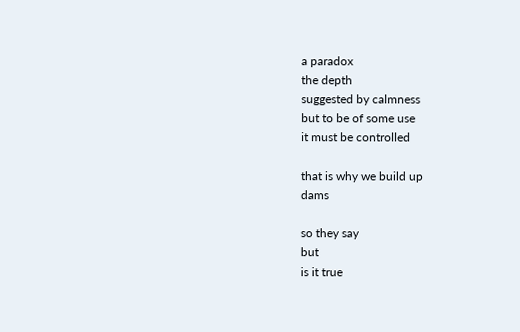a paradox
the depth
suggested by calmness
but to be of some use
it must be controlled

that is why we build up
dams

so they say
but
is it true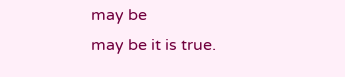may be
may be it is true.